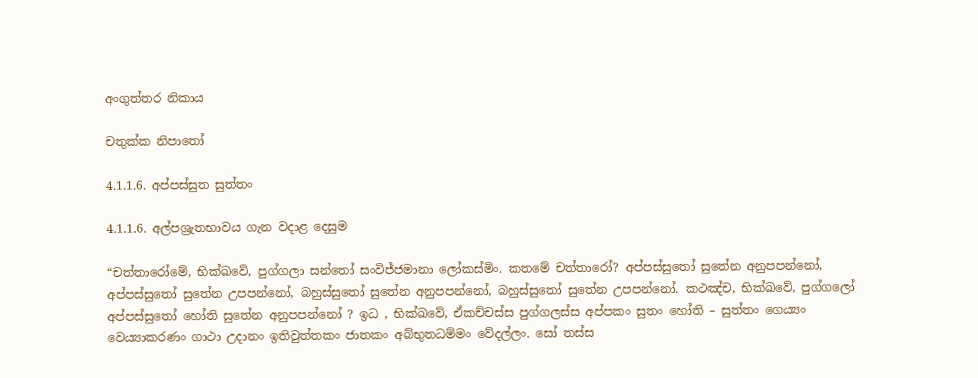අංගුත්තර නිකාය

චතුක්ක නිපාතෝ

4.1.1.6. අප්පස්සුත සුත්තං

4.1.1.6. අල්පශ්‍රැතභාවය ගැන වදාළ දෙසුම

“චත්තාරෝමේ, භික්ඛවේ, පුග්ගලා සන්තෝ සංවිජ්ජමානා ලෝකස්මිං. කතමේ චත්තාරෝ? අප්පස්සුතෝ සුතේන අනුපපන්නෝ, අප්පස්සුතෝ සුතේන උපපන්නෝ, බහුස්සුතෝ සුතේන අනුපපන්නෝ, බහුස්සුතෝ සුතේන උපපන්නෝ. කථඤ්ච, භික්ඛවේ, පුග්ගලෝ අප්පස්සුතෝ හෝති සුතේන අනුපපන්නෝ ? ඉධ , භික්ඛවේ, ඒකච්චස්ස පුග්ගලස්ස අප්පකං සුතං හෝති – සුත්තං ගෙය්‍යං වෙය්‍යාකරණං ගාථා උදානං ඉතිවුත්තකං ජාතකං අබ්භුතධම්මං වේදල්ලං. සෝ තස්ස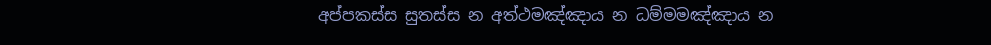අප්පකස්ස සුතස්ස න අත්ථමඤ්ඤාය න ධම්මමඤ්ඤාය න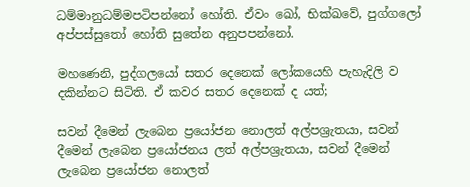ධම්මානුධම්මපටිපන්නෝ හෝති. ඒවං ඛෝ, භික්ඛවේ, පුග්ගලෝ අප්පස්සුතෝ හෝති සුතේන අනුපපන්නෝ.

මහණෙනි, පුද්ගලයෝ සතර දෙනෙක් ලෝකයෙහි පැහැදිලි ව දකින්නට සිටිති. ඒ කවර සතර දෙනෙක් ද යත්;

සවන් දීමෙන් ලැබෙන ප්‍රයෝජන නොලත් අල්පශ්‍රැතයා, සවන් දීමෙන් ලැබෙන ප්‍රයෝජනය ලත් අල්පශ්‍රැතයා, සවන් දීමෙන් ලැබෙන ප්‍රයෝජන නොලත්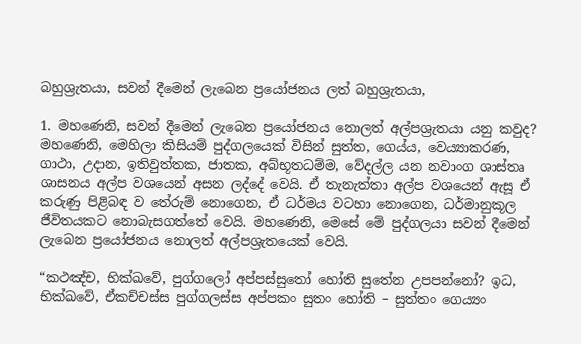බහුශ්‍රැතයා, සවන් දීමෙන් ලැබෙන ප්‍රයෝජනය ලත් බහුශ්‍රැතයා,

1. මහණෙනි, සවන් දීමෙන් ලැබෙන ප්‍රයෝජනය නොලත් අල්පශ්‍රැතයා යනු කවුද? මහණෙනි, මෙහිලා කිසියම් පුද්ගලයෙක් විසින් සුත්ත, ගෙය්ය, වෙය්‍යාකරණ, ගාථා, උදාන, ඉතිවුත්තක, ජාතක, අබ්භූතධම්ම, වේදල්ල යන නවාංග ශාස්තෘ ශාසනය අල්ප වශයෙන් අසන ලද්දේ වෙයි. ඒ තැනැත්තා අල්ප වශයෙන් ඇසූ ඒ කරුණු පිළිබඳ ව තේරුම් නොගෙන, ඒ ධර්මය වටහා නොගෙන, ධර්මානුකූල ජීවිතයකට නොබැසගත්තේ වෙයි. මහණෙනි, මෙසේ මේ පුද්ගලයා සවන් දීමෙන් ලැබෙන ප්‍රයෝජනය නොලත් අල්පශ්‍රැතයෙක් වෙයි.

“කථඤ්ච, භික්ඛවේ, පුග්ගලෝ අප්පස්සුතෝ හෝති සුතේන උපපන්නෝ? ඉධ, භික්ඛවේ, ඒකච්චස්ස පුග්ගලස්ස අප්පකං සුතං හෝති – සුත්තං ගෙය්‍යං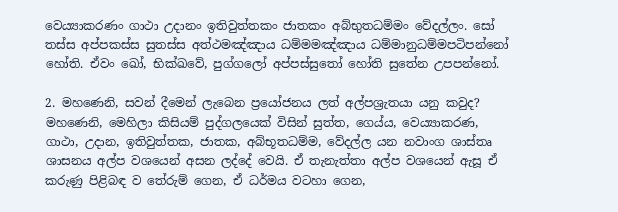වෙය්‍යාකරණං ගාථා උදානං ඉතිවුත්තකං ජාතකං අබ්භුතධම්මං වේදල්ලං. සෝ තස්ස අප්පකස්ස සුතස්ස අත්ථමඤ්ඤාය ධම්මමඤ්ඤාය ධම්මානුධම්මපටිපන්නෝ හෝති. ඒවං ඛෝ, භික්ඛවේ, පුග්ගලෝ අප්පස්සුතෝ හෝති සුතේන උපපන්නෝ.

2. මහණෙනි, සවන් දීමෙන් ලැබෙන ප්‍රයෝජනය ලත් අල්පශ්‍රැතයා යනු කවුද? මහණෙනි, මෙහිලා කිසියම් පුද්ගලයෙක් විසින් සුත්ත, ගෙය්ය, වෙය්‍යාකරණ, ගාථා, උදාන, ඉතිවුත්තක, ජාතක, අබ්භූතධම්ම, වේදල්ල යන නවාංග ශාස්තෘ ශාසනය අල්ප වශයෙන් අසන ලද්දේ වෙයි. ඒ තැනැත්තා අල්ප වශයෙන් ඇසූ ඒ කරුණු පිළිබඳ ව තේරුම් ගෙන, ඒ ධර්මය වටහා ගෙන,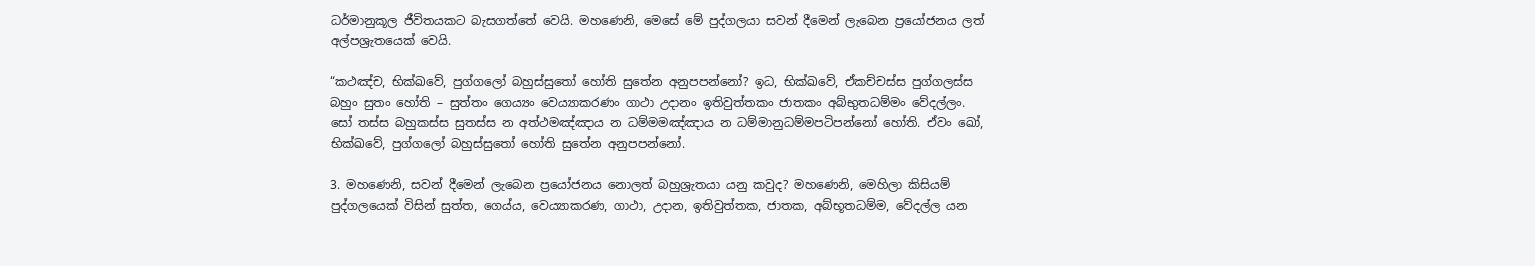ධර්මානුකූල ජීවිතයකට බැසගත්තේ වෙයි. මහණෙනි, මෙසේ මේ පුද්ගලයා සවන් දීමෙන් ලැබෙන ප්‍රයෝජනය ලත් අල්පශ්‍රැතයෙක් වෙයි.

“කථඤ්ච, භික්ඛවේ, පුග්ගලෝ බහුස්සුතෝ හෝති සුතේන අනුපපන්නෝ? ඉධ, භික්ඛවේ, ඒකච්චස්ස පුග්ගලස්ස බහුං සුතං හෝති – සුත්තං ගෙය්‍යං වෙය්‍යාකරණං ගාථා උදානං ඉතිවුත්තකං ජාතකං අබ්භුතධම්මං වේදල්ලං. සෝ තස්ස බහුකස්ස සුතස්ස න අත්ථමඤ්ඤාය න ධම්මමඤ්ඤාය න ධම්මානුධම්මපටිපන්නෝ හෝති. ඒවං ඛෝ, භික්ඛවේ, පුග්ගලෝ බහුස්සුතෝ හෝති සුතේන අනුපපන්නෝ.

3. මහණෙනි, සවන් දීමෙන් ලැබෙන ප්‍රයෝජනය නොලත් බහුශ්‍රැතයා යනු කවුද? මහණෙනි, මෙහිලා කිසියම් පුද්ගලයෙක් විසින් සුත්ත, ගෙය්ය, වෙය්‍යාකරණ, ගාථා, උදාන, ඉතිවුත්තක, ජාතක, අබ්භූතධම්ම, වේදල්ල යන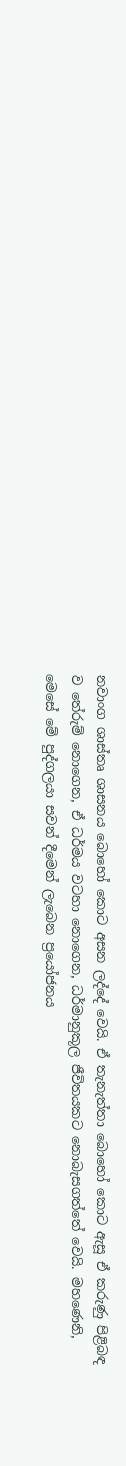නවාංග ශාස්තෘ ශාසනය බොහෝ කොට අසන ලද්දේ වෙයි. ඒ තැනැත්තා බොහෝ කොට ඇසූ ඒ කරුණු පිළිබඳ ව තේරුම් නොගෙන, ඒ ධර්මය වටහා නොගෙන, ධර්මානුකූල ජීවිතයකට නොබැසගත්තේ වෙයි. මහණෙනි, මෙසේ මේ පුද්ගලයා සවන් දීමෙන් ලැබෙන ප්‍රයෝජනය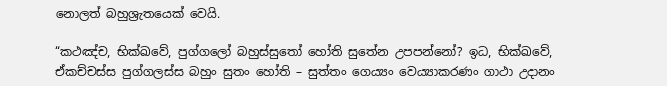නොලත් බහුශ්‍රැතයෙක් වෙයි.

“කථඤ්ච, භික්ඛවේ, පුග්ගලෝ බහුස්සුතෝ හෝති සුතේන උපපන්නෝ? ඉධ, භික්ඛවේ, ඒකච්චස්ස පුග්ගලස්ස බහුං සුතං හෝති – සුත්තං ගෙය්‍යං වෙය්‍යාකරණං ගාථා උදානං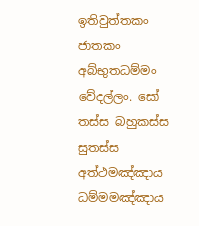ඉතිවුත්තකං ජාතකං අබ්භුතධම්මං වේදල්ලං. සෝ තස්ස බහුකස්ස සුතස්ස අත්ථමඤ්ඤාය ධම්මමඤ්ඤාය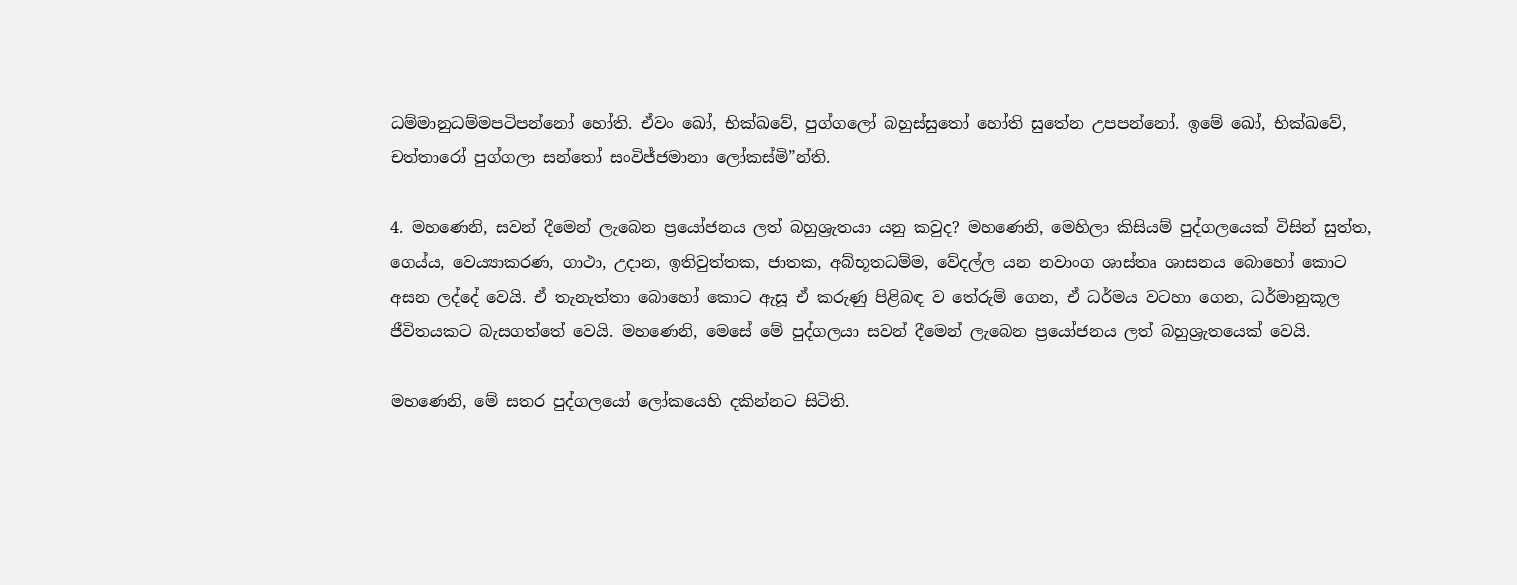ධම්මානුධම්මපටිපන්නෝ හෝති. ඒවං ඛෝ, භික්ඛවේ, පුග්ගලෝ බහුස්සුතෝ හෝති සුතේන උපපන්නෝ. ඉමේ ඛෝ, භික්ඛවේ, චත්තාරෝ පුග්ගලා සන්තෝ සංවිජ්ජමානා ලෝකස්මි”න්ති.

4. මහණෙනි, සවන් දීමෙන් ලැබෙන ප්‍රයෝජනය ලත් බහුශ්‍රැතයා යනු කවුද? මහණෙනි, මෙහිලා කිසියම් පුද්ගලයෙක් විසින් සුත්ත, ගෙය්ය, වෙය්‍යාකරණ, ගාථා, උදාන, ඉතිවුත්තක, ජාතක, අබ්භූතධම්ම, වේදල්ල යන නවාංග ශාස්තෘ ශාසනය බොහෝ කොට අසන ලද්දේ වෙයි. ඒ තැනැත්තා බොහෝ කොට ඇසූ ඒ කරුණු පිළිබඳ ව තේරුම් ගෙන, ඒ ධර්මය වටහා ගෙන, ධර්මානුකූල ජීවිතයකට බැසගත්තේ වෙයි. මහණෙනි, මෙසේ මේ පුද්ගලයා සවන් දීමෙන් ලැබෙන ප්‍රයෝජනය ලත් බහුශ්‍රැතයෙක් වෙයි.

මහණෙනි, මේ සතර පුද්ගලයෝ ලෝකයෙහි දකින්නට සිටිති.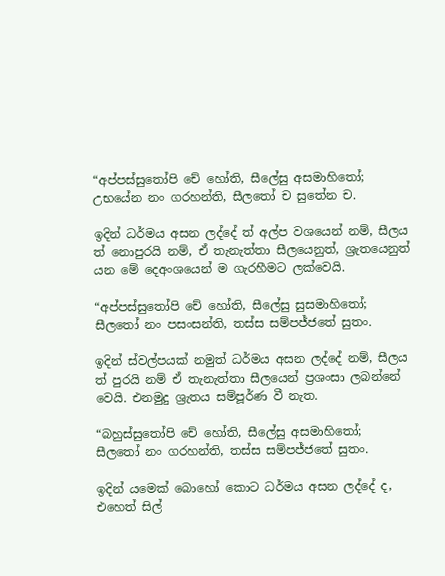“අප්පස්සුතෝපි චේ හෝති, සීලේසු අසමාහිතෝ;
උභයේන නං ගරහන්ති, සීලතෝ ච සුතේන ච.

ඉදින් ධර්මය අසන ලද්දේ ත් අල්ප වශයෙන් නම්, සීලය ත් නොපුරයි නම්, ඒ තැනැත්තා සීලයෙනුත්, ශ්‍රැතයෙනුත් යන මේ දෙඅංශයෙන් ම ගැරහීමට ලක්වෙයි.

“අප්පස්සුතෝපි චේ හෝති, සීලේසු සුසමාහිතෝ;
සීලතෝ නං පසංසන්ති, තස්ස සම්පජ්ජතේ සුතං.

ඉදින් ස්වල්පයක් නමුත් ධර්මය අසන ලද්දේ නම්, සීලය ත් පුරයි නම් ඒ තැනැත්තා සීලයෙන් ප්‍රශංසා ලබන්නේ වෙයි. එනමුදු ශ්‍රැතය සම්පූර්ණ වී නැත.

“බහුස්සුතෝපි චේ හෝති, සීලේසු අසමාහිතෝ;
සීලතෝ නං ගරහන්ති, තස්ස සම්පජ්ජතේ සුතං.

ඉදින් යමෙක් බොහෝ කොට ධර්මය අසන ලද්දේ ද, එහෙත් සිල්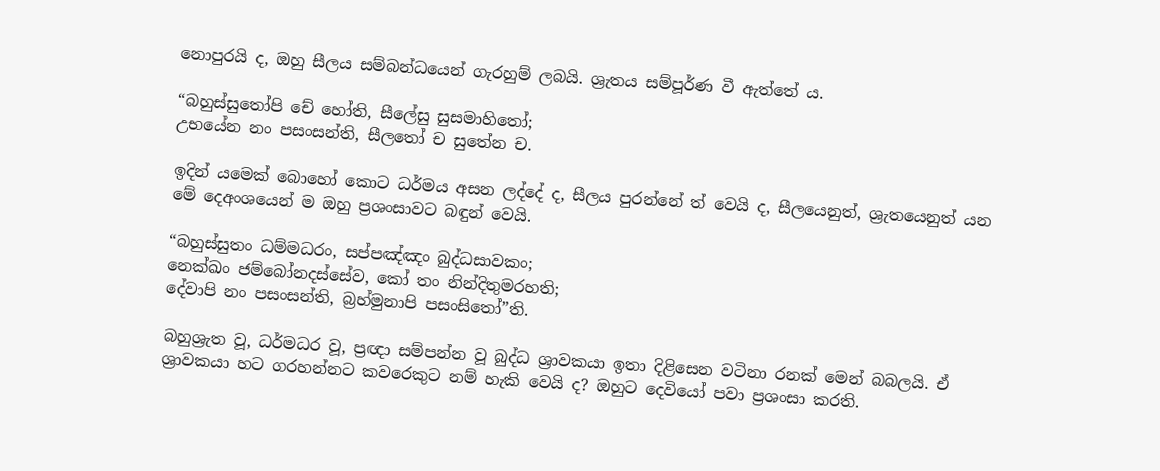නොපුරයි ද, ඔහු සීලය සම්බන්ධයෙන් ගැරහුම් ලබයි. ශ්‍රැතය සම්පූර්ණ වී ඇත්තේ ය.

“බහුස්සුතෝපි චේ හෝති, සීලේසු සුසමාහිතෝ;
උභයේන නං පසංසන්ති, සීලතෝ ච සුතේන ච.

ඉදින් යමෙක් බොහෝ කොට ධර්මය අසන ලද්දේ ද, සීලය පුරන්නේ ත් වෙයි ද, සීලයෙනුත්, ශ්‍රැතයෙනුත් යන මේ දෙඅංශයෙන් ම ඔහු ප්‍රශංසාවට බඳුන් වෙයි.

“බහුස්සුතං ධම්මධරං, සප්පඤ්ඤං බුද්ධසාවකං;
නෙක්ඛං ජම්බෝනදස්සේව, කෝ තං නින්දිතුමරහති;
දේවාපි නං පසංසන්ති, බ්‍රහ්මුනාපි පසංසිතෝ”ති.

බහුශ්‍රැත වූ, ධර්මධර වූ, ප්‍රඥා සම්පන්න වූ බුද්ධ ශ්‍රාවකයා ඉතා දිළිසෙන වටිනා රනක් මෙන් බබලයි. ඒ ශ්‍රාවකයා හට ගරහන්නට කවරෙකුට නම් හැකි වෙයි ද? ඔහුට දෙවියෝ පවා ප්‍රශංසා කරති.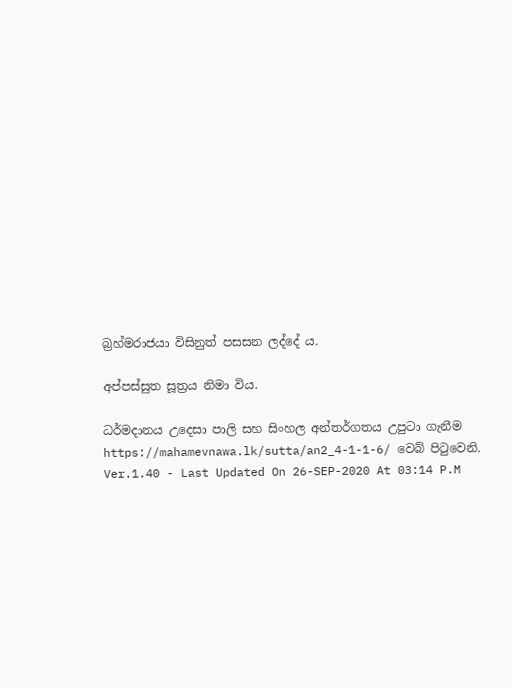බ්‍රහ්මරාජයා විසිනුත් පසසන ලද්දේ ය.

අප්පස්සුත සූත්‍රය නිමා විය.

ධර්මදානය උදෙසා පාලි සහ සිංහල අන්තර්ගතය උපුටා ගැනීම https://mahamevnawa.lk/sutta/an2_4-1-1-6/ වෙබ් පිටුවෙනි.
Ver.1.40 - Last Updated On 26-SEP-2020 At 03:14 P.M